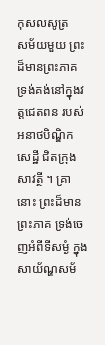កុសលសូត្រ
សម័យមួយ ព្រះដ៏មានព្រះភាគ ទ្រង់គង់នៅក្នុងវត្តជេតពន របស់អនាថបិណ្ឌិកសេដ្ឋី ជិតក្រុងសាវត្ថី ។ គ្រានោះ ព្រះដ៏មានព្រះភាគ ទ្រង់ចេញអំពីទីសម្ងំ ក្នុងសាយ័ណ្ហសម័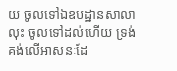យ ចូលទៅឯឧបដ្ឋានសាលា លុះ ចូលទៅដល់ហើយ ទ្រង់គង់លើអាសនៈដែ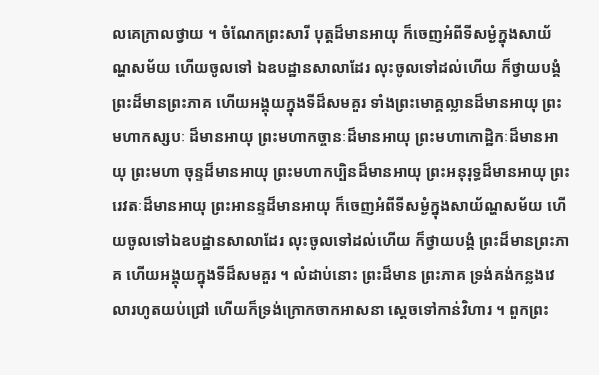លគេក្រាលថ្វាយ ។ ចំណែកព្រះសារី បុត្តដ៏មានអាយុ ក៏ចេញអំពីទីសម្ងំក្នុងសាយ័ណ្ហសម័យ ហើយចូលទៅ ឯឧបដ្ឋានសាលាដែរ លុះចូលទៅដល់ហើយ ក៏ថ្វាយបង្គំព្រះដ៏មានព្រះភាគ ហើយអង្គុយក្នុងទីដ៏សមគួរ ទាំងព្រះមោគ្គល្លានដ៏មានអាយុ ព្រះមហាកស្សបៈ ដ៏មានអាយុ ព្រះមហាកច្ចានៈដ៏មានអាយុ ព្រះមហាកោដ្ឋិកៈដ៏មានអាយុ ព្រះមហា ចុន្ទដ៏មានអាយុ ព្រះមហាកប្បិនដ៏មានអាយុ ព្រះអនុរុទ្ធដ៏មានអាយុ ព្រះរេវតៈដ៏មានអាយុ ព្រះអានន្ទដ៏មានអាយុ ក៏ចេញអំពីទីសម្ងំក្នុងសាយ័ណ្ហសម័យ ហើយចូលទៅឯឧបដ្ឋានសាលាដែរ លុះចូលទៅដល់ហើយ ក៏ថ្វាយបង្គំ ព្រះដ៏មានព្រះភាគ ហើយអង្គុយក្នុងទីដ៏សមគួរ ។ លំដាប់នោះ ព្រះដ៏មាន ព្រះភាគ ទ្រង់គង់កន្លងវេលារហូតយប់ជ្រៅ ហើយក៏ទ្រង់ក្រោកចាកអាសនា ស្តេចទៅកាន់វិហារ ។ ពួកព្រះ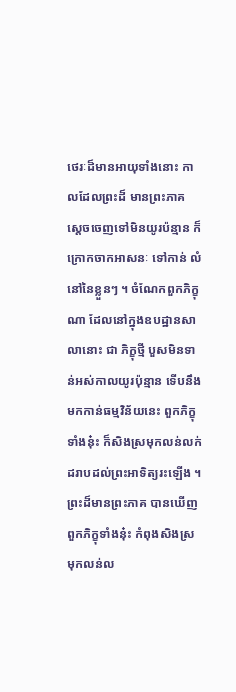ថេរៈដ៏មានអាយុទាំងនោះ កាលដែលព្រះដ៏ មានព្រះភាគ ស្តេចចេញទៅមិនយូរប៉ន្មាន ក៏ក្រោកចាកអាសនៈ ទៅកាន់ លំនៅនៃខ្លួនៗ ។ ចំណែកពួកភិក្ខុណា ដែលនៅក្នុងឧបដ្ឋានសាលានោះ ជា ភិក្ខុថ្មី បួសមិនទាន់អស់កាលយូរប៉ុន្មាន ទើបនឹងមកកាន់ធម្មវិន័យនេះ ពួកភិក្ខុ ទាំងនុ៎ះ ក៏សិងស្រមុកលន់លក់ដរាបដល់ព្រះអាទិត្យរះឡើង ។ ព្រះដ៏មានព្រះភាគ បានឃើញពួកភិក្ខុទាំងនុ៎ះ កំពុងសិងស្រមុកលន់ល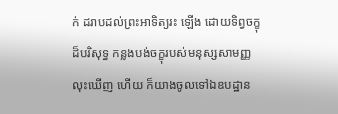ក់ ដរាបដល់ព្រះអាទិត្យរះ ឡើង ដោយទិព្វចក្ខុដ៏បរិសុទ្ធ កន្លងបង់ចក្ខុរបស់មនុស្សសាមញ្ញ លុះឃើញ ហើយ ក៏យាងចូលទៅឯឧបដ្ឋាន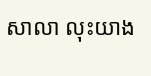សាលា លុះយាង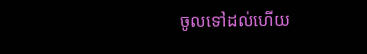ចូលទៅដល់ហើយ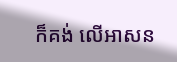ក៏គង់ លើអាសន